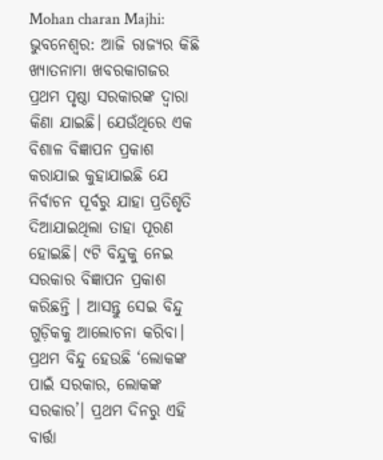Mohan charan Majhi: ଭୁବନେଶ୍ୱର: ଆଜି ରାଜ୍ୟର କିଛି ଖ୍ୟାତନାମା ଖବରକାଗଜର ପ୍ରଥମ ପୃଷ୍ଠା ସରକାରଙ୍କ ଦ୍ୱାରା କିଣା ଯାଇଛି। ଯେଉଁଥିରେ ଏକ ବିଶାଳ ବିଜ୍ଞାପନ ପ୍ରକାଶ କରାଯାଇ କୁହାଯାଇଛି ଯେ ନିର୍ବାଚନ ପୂର୍ବରୁ ଯାହା ପ୍ରତିଶୃତି ଦିଆଯାଇଥିଲା ତାହା ପୂରଣ ହୋଇଛି। ୯ଟି ବିନ୍ଦୁକୁ ନେଇ ସରକାର ବିଜ୍ଞାପନ ପ୍ରକାଶ କରିଛନ୍ତି । ଆସନ୍ତୁ ସେଇ ବିନ୍ଦୁ ଗୁଡ଼ିକକୁ ଆଲୋଚନା କରିବା।
ପ୍ରଥମ ବିନ୍ଦୁ ହେଉଛି ‘ଲୋକଙ୍କ ପାଇଁ ସରକାର, ଲୋକଙ୍କ ସରକାର’। ପ୍ରଥମ ଦିନରୁ ଏହି ବାର୍ତ୍ତା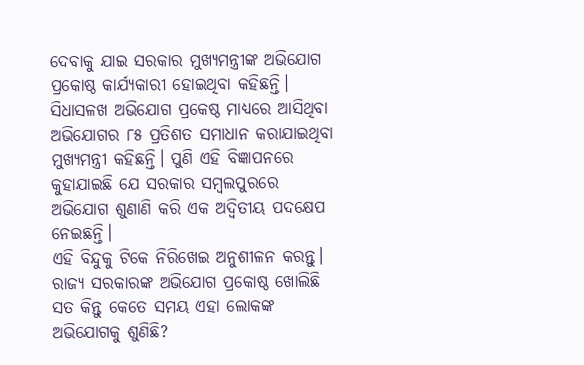ଦେବାକୁ ଯାଇ ସରକାର ମୁଖ୍ୟମନ୍ତ୍ରୀଙ୍କ ଅଭିଯୋଗ ପ୍ରକୋଷ୍ଠ କାର୍ଯ୍ୟକାରୀ ହୋଇଥିବା କହିଛନ୍ତି। ସିଧାସଳଖ ଅଭିଯୋଗ ପ୍ରକେଷ୍ଠ ମାଧ୍ୟରେ ଆସିଥିବା ଅଭିଯୋଗର ୮୫ ପ୍ରତିଶତ ସମାଧାନ କରାଯାଇଥିବା ମୁଖ୍ୟମନ୍ତ୍ରୀ କହିଛନ୍ତି। ପୁଣି ଏହି ବିଜ୍ଞାପନରେ କୁହାଯାଇଛି ଯେ ସରକାର ସମ୍ବଲପୁରରେ ଅଭିଯୋଗ ଶୁଣାଣି କରି ଏକ ଅଦ୍ୱିତୀୟ ପଦକ୍ଷେପ ନେଇଛନ୍ତି।
ଏହି ବିନ୍ଦୁକୁ ଟିକେ ନିରିଖେଇ ଅନୁଶୀଳନ କରନ୍ତୁ। ରାଜ୍ୟ ସରକାରଙ୍କ ଅଭିଯୋଗ ପ୍ରକୋଷ୍ଠ ଖୋଲିଛି ସତ କିନ୍ତୁ କେତେ ସମୟ ଏହା ଲୋକଙ୍କ ଅଭିଯୋଗକୁ ଶୁଣିଛି?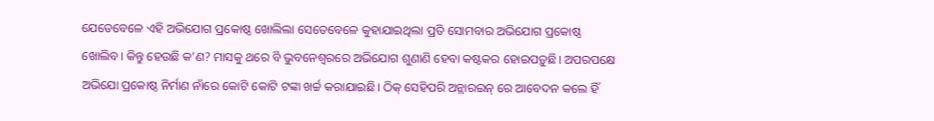ଯେତେବେଳେ ଏହି ଅଭିଯୋଗ ପ୍ରକୋଷ୍ଠ ଖୋଲିଲା ସେତେବେଳେ କୁହାଯାଇଥିଲା ପ୍ରତି ସୋମବାର ଅଭିଯୋଗ ପ୍ରକୋଷ୍ଠ ଖୋଲିବ। କିନ୍ତୁ ହେଉଛି କ’ଣ? ମାସକୁ ଥରେ ବି ଭୁବନେଶ୍ୱରରେ ଅଭିଯୋଗ ଶୁଣାଣି ହେବା କଷ୍ଟକର ହୋଇପଡ଼ୁଛି। ଅପରପକ୍ଷେ ଅଭିଯୋ ପ୍ରକୋଷ୍ଠ ନିର୍ମାଣ ନାଁରେ କୋଟି କୋଟି ଟଙ୍କା ଖର୍ଚ୍ଚ କରାଯାଇଛି। ଠିକ୍ ସେହିପରି ଅନ୍ଲାରଇନ୍ ରେ ଆବେଦନ କଲେ ହିଁ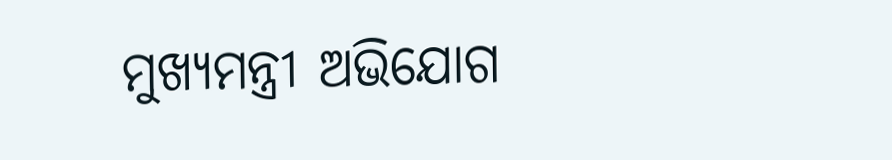ମୁଖ୍ୟମନ୍ତ୍ରୀ ଅଭିଯୋଗ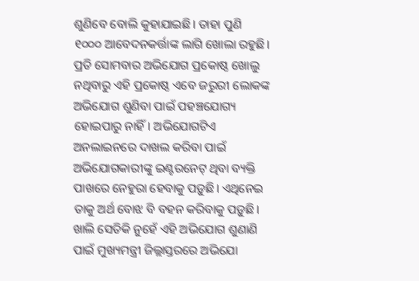ଶୁଣିବେ ବୋଲି କୁହାଯାଇଛି। ତାହା ପୁଣି ୧୦୦୦ ଆବେଦନକର୍ତ୍ତାଙ୍କ ଲାଗି ଖୋଲା ରହୁଛି। ପ୍ରତି ସୋମବାର ଅଭିଯୋଗ ପ୍ରକୋଷ୍ଠ ଖୋଲୁ ନଥିବାରୁ ଏହି ପ୍ରକୋଷ୍ଠ ଏବେ ଜରୁରୀ ଲୋକଙ୍କ ଅଭିଯୋଗ ଶୁଣିବା ପାଇଁ ପହଞ୍ଚଯୋଗ୍ୟ ହୋଇପାରୁ ନାହିଁ। ଅଭିଯୋଗଟିଏ ଅନଲାଇନରେ ଦାଖଲ କରିବା ପାଇଁ ଅଭିଯୋଗକାରୀଙ୍କୁ ଇଣ୍ଟରନେଟ୍ ଥିବା ବ୍ୟକ୍ତି ପାଖରେ ନେହୁରା ହେବାକୁ ପଡ଼ୁଛି। ଏଥିନେଇ ତାକୁ ଅର୍ଥ ବୋଝ ବି ବହନ କରିବାକୁ ପଡ଼ୁଛି।
ଖାଲି ସେତିକି ନୁହେଁ ଏହି ଅଭିଯୋଗ ଶୁଣାଣି ପାଇଁ ମୁଖ୍ୟମନ୍ତ୍ରୀ ଜିଲ୍ଲାସ୍ତରରେ ଅଭିଯୋ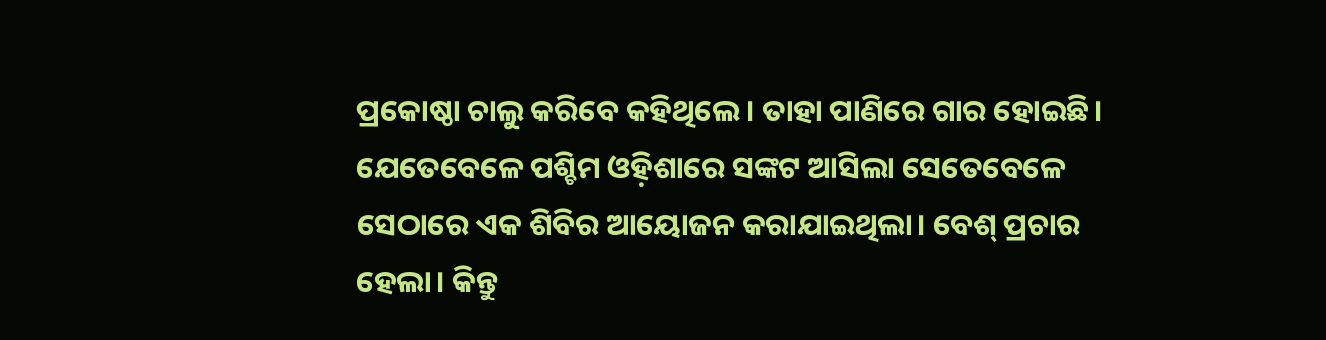ପ୍ରକୋଷ୍ଠା ଚାଲୁ କରିବେ କହିଥିଲେ। ତାହା ପାଣିରେ ଗାର ହୋଇଛି। ଯେତେବେଳେ ପଶ୍ଚିମ ଓହ଼ିଶାରେ ସଙ୍କଟ ଆସିଲା ସେତେବେଳେ ସେଠାରେ ଏକ ଶିବିର ଆୟୋଜନ କରାଯାଇଥିଲା। ବେଶ୍ ପ୍ରଚାର ହେଲା। କିନ୍ତୁ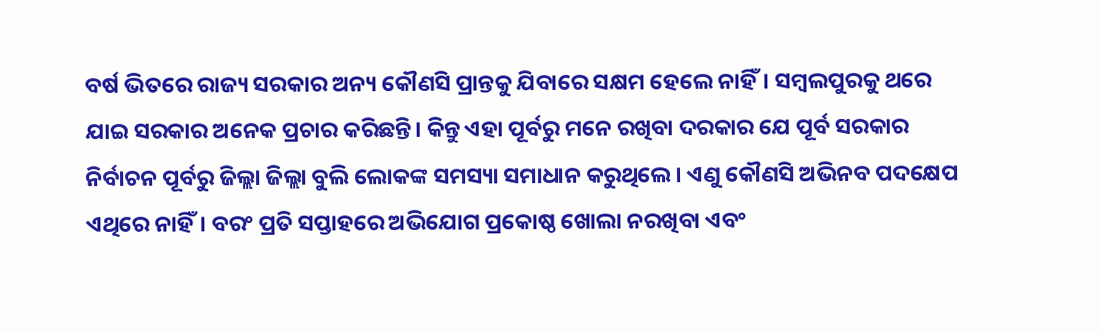ବର୍ଷ ଭିତରେ ରାଜ୍ୟ ସରକାର ଅନ୍ୟ କୌଣସି ପ୍ରାନ୍ତକୁ ଯିବାରେ ସକ୍ଷମ ହେଲେ ନାହିଁ। ସମ୍ବଲପୁରକୁ ଥରେ ଯାଇ ସରକାର ଅନେକ ପ୍ରଚାର କରିଛନ୍ତି। କିନ୍ତୁ ଏହା ପୂର୍ବରୁ ମନେ ରଖିବା ଦରକାର ଯେ ପୂର୍ବ ସରକାର ନିର୍ବାଚନ ପୂର୍ବରୁ ଜିଲ୍ଲା ଜିଲ୍ଲା ବୁଲି ଲୋକଙ୍କ ସମସ୍ୟା ସମାଧାନ କରୁଥିଲେ। ଏଣୁ କୌଣସି ଅଭିନବ ପଦକ୍ଷେପ ଏଥିରେ ନାହିଁ। ବରଂ ପ୍ରତି ସପ୍ତାହରେ ଅଭିଯୋଗ ପ୍ରକୋଷ୍ଠ ଖୋଲା ନରଖିବା ଏବଂ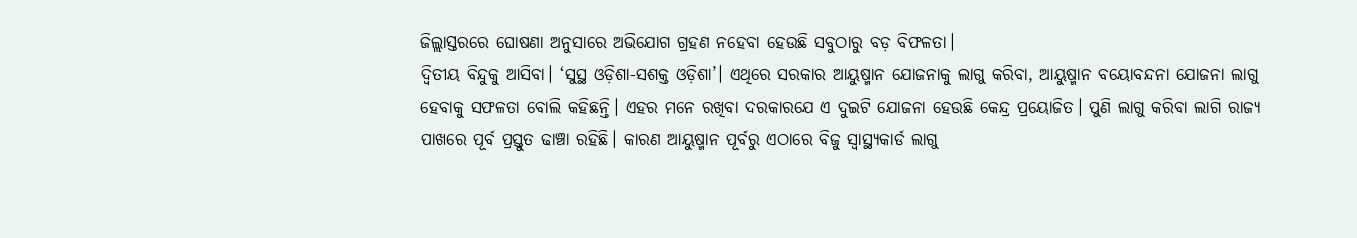ଜିଲ୍ଲାସ୍ତରରେ ଘୋଷଣା ଅନୁସାରେ ଅଭିଯୋଗ ଗ୍ରହଣ ନହେବା ହେଉଛି ସବୁଠାରୁ ବଡ଼ ବିଫଳତା।
ଦ୍ୱିତୀୟ ବିନ୍ଦୁକୁ ଆସିବା। ‘ସୁସ୍ଥ ଓଡ଼ିଶା-ସଶକ୍ତ ଓଡ଼ିଶା’। ଏଥିରେ ସରକାର ଆୟୁଷ୍ମାନ ଯୋଜନାକୁ ଲାଗୁ କରିବା, ଆୟୁଷ୍ମାନ ବୟୋବନ୍ଦନା ଯୋଜନା ଲାଗୁ ହେବାକୁ ସଫଳତା ବୋଲି କହିଛନ୍ତି। ଏହର ମନେ ରଖିବା ଦରକାରଯେ ଏ ଦୁଇଟି ଯୋଜନା ହେଉଛି କେନ୍ଦ୍ର ପ୍ରୟୋଜିତ। ପୁଣି ଲାଗୁ କରିବା ଲାଗି ରାଜ୍ୟ ପାଖରେ ପୂର୍ବ ପ୍ରସ୍ତୁତ ଢାଞ୍ଚା ରହିଛି। କାରଣ ଆୟୁଷ୍ମାନ ପୂର୍ବରୁ ଏଠାରେ ବିଜୁ ସ୍ୱାସ୍ଥ୍ୟକାର୍ଡ ଲାଗୁ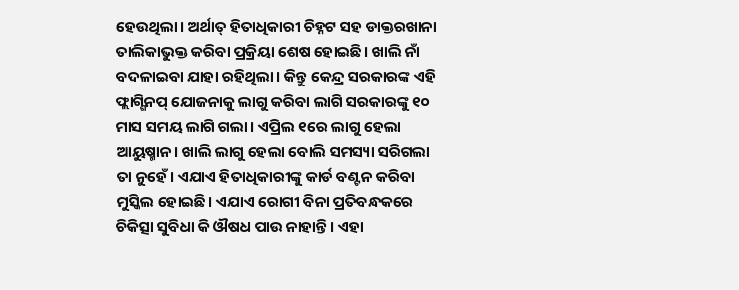ହେଉଥିଲା। ଅର୍ଥାତ୍ ହିତାଧିକାରୀ ଚିହ୍ନଟ ସହ ଡାକ୍ତରଖାନା ତାଲିକାଭୁକ୍ତ କରିବା ପ୍ରକ୍ରିୟା ଶେଷ ହୋଇଛି। ଖାଲି ନାଁ ବଦଳାଇବା ଯାହା ରହିଥିଲା। କିନ୍ତୁ କେନ୍ଦ୍ର ସରକାରଙ୍କ ଏହି ଫ୍ଲାଗ୍ଶିନପ୍ ଯୋଜନାକୁ ଲାଗୁ କରିବା ଲାଗି ସରକାରଙ୍କୁ ୧୦ ମାସ ସମୟ ଲାଗି ଗଲା। ଏପ୍ରିଲ ୧ରେ ଲାଗୁ ହେଲା ଆୟୁଷ୍ମାନ। ଖାଲି ଲାଗୁ ହେଲା ବୋଲି ସମସ୍ୟା ସରିଗଲା ତା ନୁହେଁ। ଏଯାଏ ହିତାଧିକାରୀଙ୍କୁ କାର୍ଡ ବଣ୍ଟନ କରିବା ମୁସ୍କିଲ ହୋଇଛି। ଏଯାଏ ରୋଗୀ ବିନା ପ୍ରତିବନ୍ଧକରେ ଚିକିତ୍ସା ସୁବିଧା କି ଔଷଧ ପାଉ ନାହାନ୍ତି। ଏହା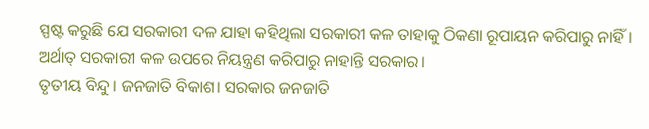ସ୍ପଷ୍ଟ କରୁଛି ଯେ ସରକାରୀ ଦଳ ଯାହା କହିଥିଲା ସରକାରୀ କଳ ତାହାକୁ ଠିକଣା ରୂପାୟନ କରିପାରୁ ନାହିଁ। ଅର୍ଥାତ୍ ସରକାରୀ କଳ ଉପରେ ନିୟନ୍ତ୍ରଣ କରିପାରୁ ନାହାନ୍ତି ସରକାର।
ତୃତୀୟ ବିନ୍ଦୁ। ଜନଜାତି ବିକାଶ। ସରକାର ଜନଜାତି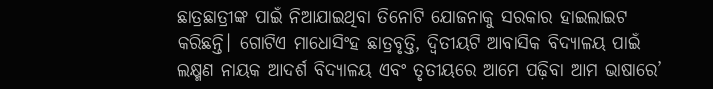ଛାତ୍ରଛାତ୍ରୀଙ୍କ ପାଇଁ ନିଆଯାଇଥିବା ତିନୋଟି ଯୋଜନାକୁ ସରକାର ହାଇଲାଇଟ କରିଛନ୍ତି। ଗୋଟିଏ ମାଧୋସିଂହ ଛାତ୍ରବୃତ୍ତି, ଦ୍ୱିତୀୟଟି ଆବାସିକ ବିଦ୍ୟାଳୟ ପାଇଁ ଲକ୍ଷ୍ମଣ ନାୟକ ଆଦର୍ଶ ବିଦ୍ୟାଳୟ ଏବଂ ତୃତୀୟରେ ଆମେ ପଢ଼ିବା ଆମ ଭାଷାରେ’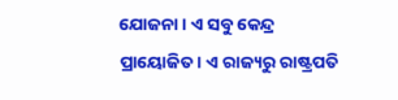ଯୋଜନା। ଏ ସବୁ କେନ୍ଦ୍ର ପ୍ରାୟୋଜିତ। ଏ ରାଜ୍ୟରୁ ରାଷ୍ଟ୍ରପତି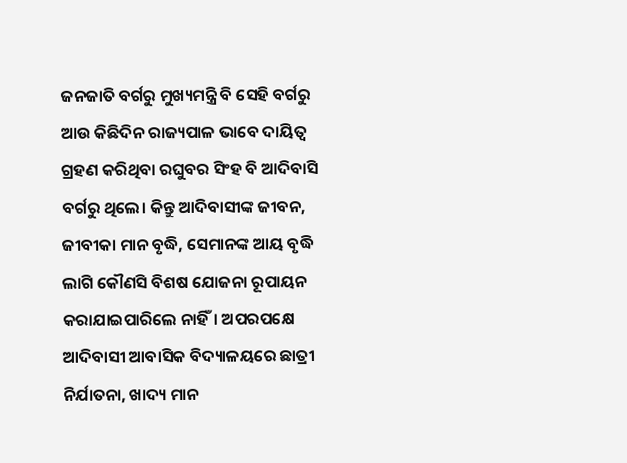ଜନଜାତି ବର୍ଗରୁ ମୁଖ୍ୟମନ୍ତ୍ରି ବି ସେହି ବର୍ଗରୁ ଆଉ କିଛିଦିନ ରାଜ୍ୟପାଳ ଭାବେ ଦାୟିତ୍ୱ ଗ୍ରହଣ କରିଥିବା ରଘୁବର ସିଂହ ବି ଆଦିବାସି ବର୍ଗରୁ ଥିଲେ। କିନ୍ତୁ ଆଦିବାସୀଙ୍କ ଜୀବନ, ଜୀବୀକା ମାନ ବୃଦ୍ଧି, ସେମାନଙ୍କ ଆୟ ବୃଦ୍ଧି ଲାଗି କୌଣସି ବିଶଷ ଯୋଜନା ରୂପାୟନ କରାଯାଇପାରିଲେ ନାହିଁ। ଅପରପକ୍ଷେ ଆଦିବାସୀ ଆବାସିକ ବିଦ୍ୟାଳୟରେ ଛାତ୍ରୀ ନିର୍ଯାତନା, ଖାଦ୍ୟ ମାନ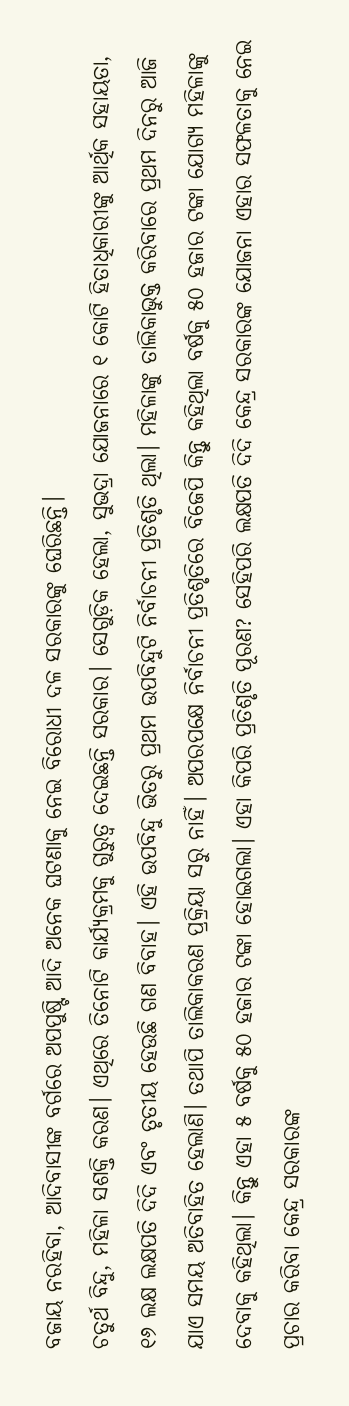ବଜାୟ ନରହିବା, ଆଦିବାସୀଙ୍କ ବର୍ଗରେ ଅପପୁଷ୍ଟି ଆଦି ଅନେକ ଘଟଣାକୁ ନେଇ ବିରୋଧୀ ଦଳ ସରକାରଙ୍କୁ ଘେରିଛନ୍ତି।
ଚତୁର୍ଥ ବିନ୍ଦୁ, ମହିଳା ସଶକ୍ତି କରଣ। ଏଥିରେ ତିନୋଟି କାର୍ଯ୍ୟକ୍ରମକୁ ଗୁରୁତ୍ୱ ଦେଇଛନ୍ତି ସରକାର। ସେଗୁଡ଼ିକ ହେଲା, ସୁଭଦ୍ରା ଯୋଜନାରେ ୧ କୋଟି ହିତାଧିକାରୀଙ୍କୁ ଆର୍ଥିକ ସହାୟତା, ୧୬ ଲକ୍ଷ ଲକ୍ଷପତି ଦିଦି ଏବଂ ତୃତୀୟ ହେଉଛି ଗଣ ବିବାହ। ଏହି ଉପବିନ୍ଦୁ ଭିତରୁ ପ୍ରଥମ ଉପବିନ୍ଦୁଟି ନିର୍ବାଚନୀ ପ୍ରତିଶୃତି ଥିଲା। ମହିଳାଙ୍କୁ ତାଲିକାଭୁକ୍ତ କରିବାରେ ପ୍ରଥମ ଦିନରୁ ଆଜି ଯାଏ ସମୟ ଅତିବାହିତ ହେଲାଣି। ତଥାପି ତାଲିକାକରଣ ପ୍ରକ୍ରିୟା ସରୁ ନାହିଁ। ଅପରପକ୍ଷେ ନିର୍ବାଚନୀ ପ୍ରତିଶୃତିରେ ବିଜେପି କିନ୍ତୁ କହିଥିଲା ବର୍ଷକୁ ୫୦ ହଜାର ଟଙ୍କା ଯୋଗ୍ୟ ମହିଳାଙ୍କୁ ଦେବାକୁ କହିଥିଲା। କିନ୍ତୁ ଏହା ୫ ବର୍ଷକୁ ୫୦ ହଜାର ଟଙ୍କା ହୋଇଗଲା। ଏହା କିପରି ପ୍ରତିଶୃତି ପୂରଣ? ସେହିପରି ଲକ୍ଷପତି ଦିଦି କେନ୍ଦ୍ର ସରକାରଙ୍କ ଯୋଜନା ଏହାର ସଫଳତାକୁ ନେଇ ପ୍ରଚାର କରିବା କେନ୍ଦ୍ର ସରକାରଙ୍କ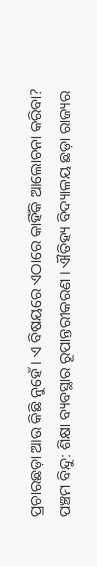ପ୍ରଚାରଛଡ଼ା ଆଉ କିଛି ନୁହେଁ। ଏ ବିଷୟରେ ଏଠାରେ କାହିଁକି ଆଲୋଚନା କରିବା?
ପଞ୍ଚମ ବିନ୍ଦୁ: ଶିକ୍ଷା ବ୍ୟବସ୍ଥାର ରୂପାନ୍ତରୀକରଣ । ଐତିହ୍ୟ ବିଦ୍ୟାଳୟ ଛଡ଼ା ରାଜ୍ୟର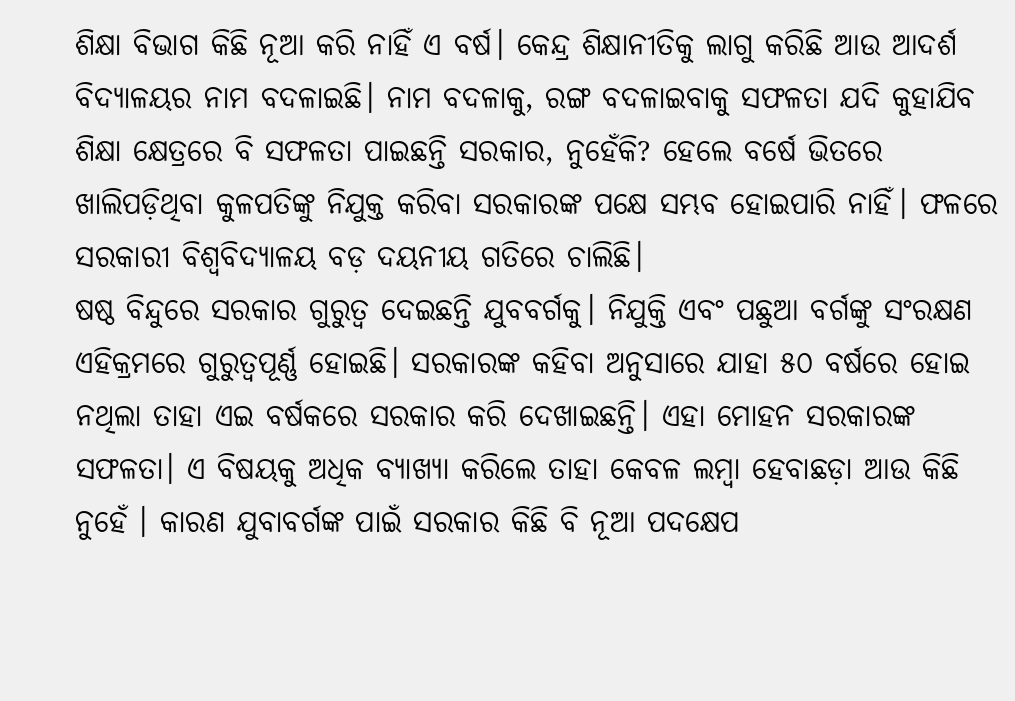ଶିକ୍ଷା ବିଭାଗ କିଛି ନୂଆ କରି ନାହିଁ ଏ ବର୍ଷ। କେନ୍ଦ୍ର ଶିକ୍ଷାନୀତିକୁ ଲାଗୁ କରିଛି ଆଉ ଆଦର୍ଶ ବିଦ୍ୟାଳୟର ନାମ ବଦଳାଇଛି। ନାମ ବଦଳାକୁ, ରଙ୍ଗ ବଦଳାଇବାକୁ ସଫଳତା ଯଦି କୁହାଯିବ ଶିକ୍ଷା କ୍ଷେତ୍ରରେ ବି ସଫଳତା ପାଇଛନ୍ତି ସରକାର, ନୁହେଁକି? ହେଲେ ବର୍ଷେ ଭିତରେ ଖାଲିପଡ଼ିଥିବା କୁଳପତିଙ୍କୁ ନିଯୁକ୍ତ କରିବା ସରକାରଙ୍କ ପକ୍ଷେ ସମ୍ଭବ ହୋଇପାରି ନାହିଁ। ଫଳରେ ସରକାରୀ ବିଶ୍ୱବିଦ୍ୟାଳୟ ବଡ଼ ଦୟନୀୟ ଗତିରେ ଚାଲିଛି।
ଷଷ୍ଠ ବିନ୍ଦୁରେ ସରକାର ଗୁରୁତ୍ୱ ଦେଇଛନ୍ତି ଯୁବବର୍ଗକୁ। ନିଯୁକ୍ତି ଏବଂ ପଛୁଆ ବର୍ଗଙ୍କୁ ସଂରକ୍ଷଣ ଏହିକ୍ରମରେ ଗୁରୁତ୍ୱପୂର୍ଣ୍ଣ ହୋଇଛି। ସରକାରଙ୍କ କହିବା ଅନୁସାରେ ଯାହା ୫୦ ବର୍ଷରେ ହୋଇ ନଥିଲା ତାହା ଏଇ ବର୍ଷକରେ ସରକାର କରି ଦେଖାଇଛନ୍ତି। ଏହା ମୋହନ ସରକାରଙ୍କ ସଫଳତା। ଏ ବିଷୟକୁ ଅଧିକ ବ୍ୟାଖ୍ୟା କରିଲେ ତାହା କେବଳ ଲମ୍ବା ହେବାଛଡ଼ା ଆଉ କିଛି ନୁହେଁ । କାରଣ ଯୁବାବର୍ଗଙ୍କ ପାଇଁ ସରକାର କିଛି ବି ନୂଆ ପଦକ୍ଷେପ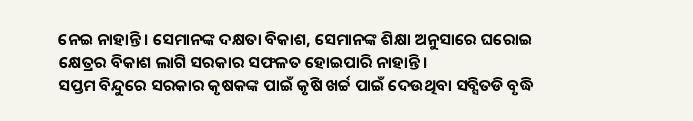ନେଇ ନାହାନ୍ତି। ସେମାନଙ୍କ ଦକ୍ଷତା ବିକାଶ, ସେମାନଙ୍କ ଶିକ୍ଷା ଅନୁସାରେ ଘରୋଇ କ୍ଷେତ୍ରର ବିକାଶ ଲାଗି ସରକାର ସଫଳତ ହୋଇପାରି ନାହାନ୍ତି।
ସପ୍ତମ ବିନ୍ଦୁରେ ସରକାର କୃଷକଙ୍କ ପାଇଁ କୃଷି ଖର୍ଚ୍ଚ ପାଇଁ ଦେଉଥିବା ସବ୍ସିତଡି ବୃଦ୍ଧି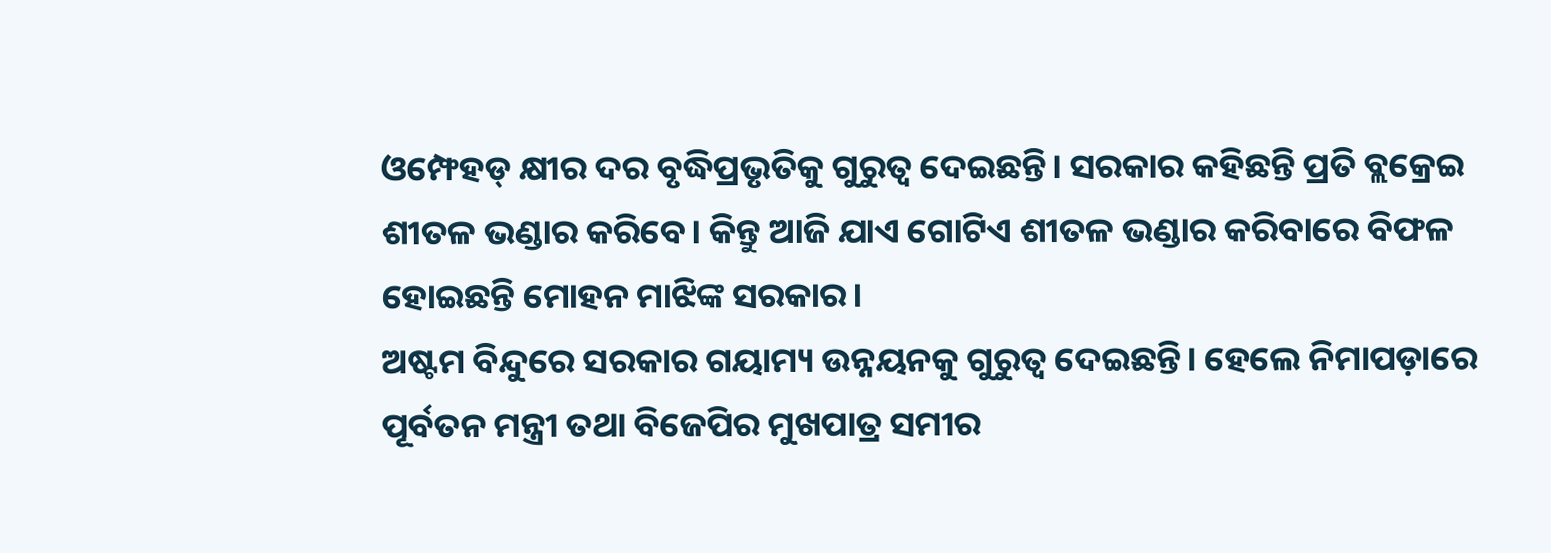ଓମ୍ଫେହଡ୍ କ୍ଷୀର ଦର ବୃଦ୍ଧିପ୍ରଭୃତିକୁ ଗୁରୁତ୍ୱ ଦେଇଛନ୍ତି। ସରକାର କହିଛନ୍ତି ପ୍ରତି ବ୍ଲକ୍ରେଇ ଶୀତଳ ଭଣ୍ଡାର କରିବେ। କିନ୍ତୁ ଆଜି ଯାଏ ଗୋଟିଏ ଶୀତଳ ଭଣ୍ଡାର କରିବାରେ ବିଫଳ ହୋଇଛନ୍ତି ମୋହନ ମାଝିଙ୍କ ସରକାର।
ଅଷ୍ଟମ ବିନ୍ଦୁରେ ସରକାର ଗୟାମ୍ୟ ଉନ୍ନୟନକୁ ଗୁରୁତ୍ୱ ଦେଇଛନ୍ତି। ହେଲେ ନିମାପଡ଼ାରେ ପୂର୍ବତନ ମନ୍ତ୍ରୀ ତଥା ବିଜେପିର ମୁଖପାତ୍ର ସମୀର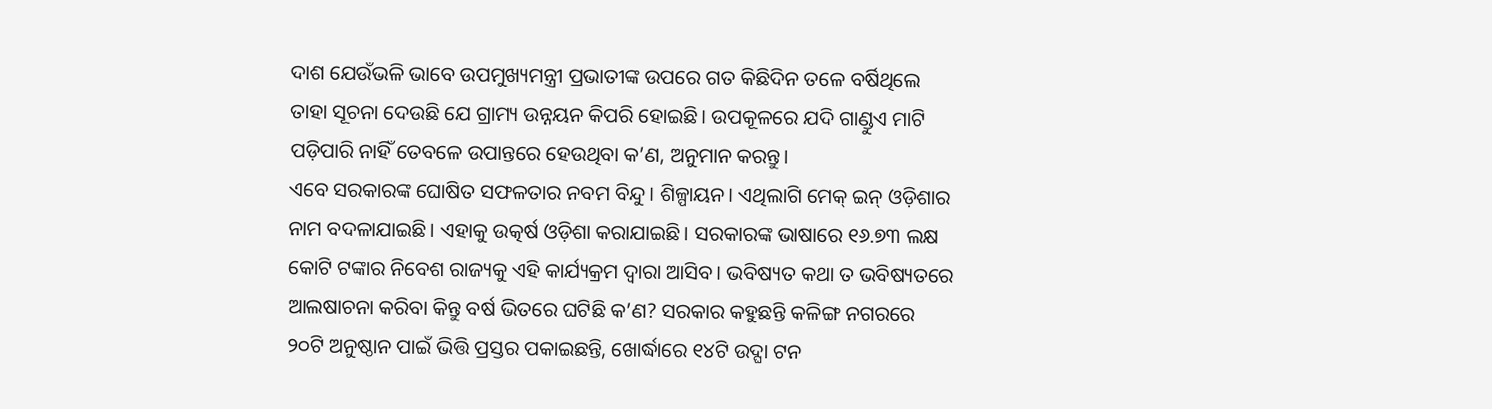ଦାଶ ଯେଉଁଭଳି ଭାବେ ଉପମୁଖ୍ୟମନ୍ତ୍ରୀ ପ୍ରଭାତୀଙ୍କ ଉପରେ ଗତ କିଛିଦିନ ତଳେ ବର୍ଷିଥିଲେ ତାହା ସୂଚନା ଦେଉଛି ଯେ ଗ୍ରାମ୍ୟ ଉନ୍ନୟନ କିପରି ହୋଇଛି। ଉପକୂଳରେ ଯଦି ଗାଣ୍ଡୁଏ ମାଟି ପଡ଼ିପାରି ନାହିଁ ତେବଳେ ଉପାନ୍ତରେ ହେଉଥିବା କ’ଣ, ଅନୁମାନ କରନ୍ତୁ।
ଏବେ ସରକାରଙ୍କ ଘୋଷିତ ସଫଳତାର ନବମ ବିନ୍ଦୁ। ଶିଳ୍ପାୟନ। ଏଥିଲାଗି ମେକ୍ ଇନ୍ ଓଡ଼ିଶାର ନାମ ବଦଳାଯାଇଛି। ଏହାକୁ ଉତ୍କର୍ଷ ଓଡ଼ିଶା କରାଯାଇଛି। ସରକାରଙ୍କ ଭାଷାରେ ୧୬.୭୩ ଲକ୍ଷ କୋଟି ଟଙ୍କାର ନିବେଶ ରାଜ୍ୟକୁ ଏହି କାର୍ଯ୍ୟକ୍ରମ ଦ୍ୱାରା ଆସିବ। ଭବିଷ୍ୟତ କଥା ତ ଭବିଷ୍ୟତରେ ଆଲଷାଚନା କରିବା କିନ୍ତୁ ବର୍ଷ ଭିତରେ ଘଟିଛି କ’ଣ? ସରକାର କହୁଛନ୍ତି କଳିଙ୍ଗ ନଗରରେ ୨୦ଟି ଅନୁଷ୍ଠାନ ପାଇଁ ଭିତ୍ତି ପ୍ରସ୍ତର ପକାଇଛନ୍ତି, ଖୋର୍ଦ୍ଧାରେ ୧୪ଟି ଉଦ୍ଘା ଟନ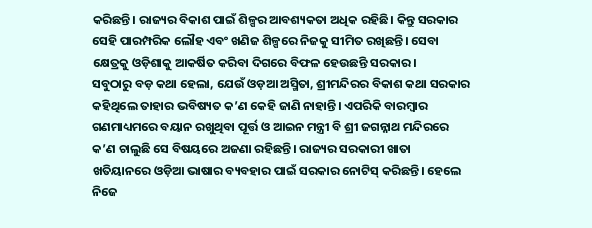କରିଛନ୍ତି। ରାଜ୍ୟର ବିକାଶ ପାଇଁ ଶିଳ୍ପର ଆବଶ୍ୟକତା ଅଧିକ ରହିଛି। କିନ୍ତୁ ସରକାର ସେହି ପାରମ୍ପରିକ ଲୌହ ଏବଂ ଖଣିଜ ଶିଳ୍ପରେ ନିଜକୁ ସୀମିତ ରଖିଛନ୍ତି। ସେବା କ୍ଷେତ୍ରକୁ ଓଡ଼ିଶାକୁ ଆକର୍ଷିତ କରିବା ଦିଗରେ ବିଫଳ ହେଉଛନ୍ତି ସରକାର।
ସବୁଠାରୁ ବଡ଼ କଥା ହେଲା, ଯେଉଁ ଓଡ଼ଆ ଅସ୍ମିତା, ଶ୍ରୀମନ୍ଦିରର ବିକାଶ କଥା ସରକାର କହିଥିଲେ ତାହାର ଭବିଷ୍ୟତ କ’ଣ କେହି ଜାଣି ନାହାନ୍ତି। ଏପରିକି ବାରମ୍ବାର ଗଣମାଧ୍ୟମରେ ବୟାନ ରଖୁଥିବା ପୂର୍ତ୍ତ ଓ ଆଇନ ମନ୍ତ୍ରୀ ବି ଶ୍ରୀ ଜଗନ୍ନାଥ ମନ୍ଦିରରେ କ’ଣ ଚାଲୁଛି ସେ ବିଷୟରେ ଅଜଣା ରହିଛନ୍ତି। ରାଜ୍ୟର ସରକାରୀ ଖାତା ଖତିୟାନରେ ଓଡ଼ିଆ ଭାଷାର ବ୍ୟବହାର ପାଇଁ ସରକାର ନୋଟିସ୍ କରିଛନ୍ତି। ହେଲେ ନିଜେ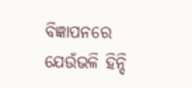ବିଜ୍ଞାପନରେ ଯେଉଁଭଳି ହିନ୍ଦି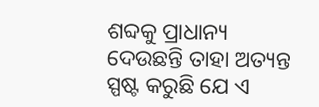ଶବ୍ଦକୁ ପ୍ରାଧାନ୍ୟ ଦେଉଛନ୍ତି ତାହା ଅତ୍ୟନ୍ତ ସ୍ପଷ୍ଟ କରୁଛି ଯେ ଏ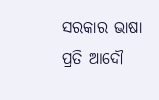ସରକାର ଭାଷା ପ୍ରତି ଆଦୌ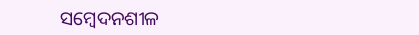ସମ୍ବେଦନଶୀଳ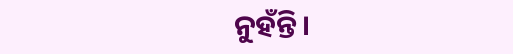ନୁହଁନ୍ତି।